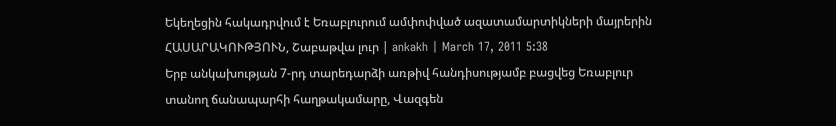Եկեղեցին հակադրվում է Եռաբլուրում ամփոփված ազատամարտիկների մայրերին
ՀԱՍԱՐԱԿՈՒԹՅՈՒՆ, Շաբաթվա լուր | ankakh | March 17, 2011 5:38
Երբ անկախության 7-րդ տարեդարձի առթիվ հանդիսությամբ բացվեց Եռաբլուր տանող ճանապարհի հաղթակամարը, Վազգեն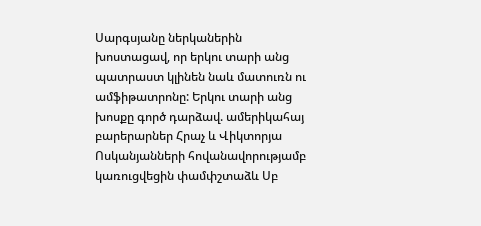Սարգսյանը ներկաներին խոստացավ, որ երկու տարի անց պատրաստ կլինեն նաև մատուռն ու ամֆիթատրոնը: Երկու տարի անց խոսքը գործ դարձավ. ամերիկահայ բարերարներ Հրաչ և Վիկտորյա Ոսկանյանների հովանավորությամբ կառուցվեցին փամփշտաձև Սբ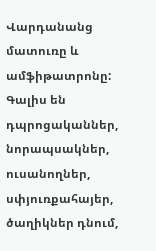Վարդանանց մատուռը և ամֆիթատրոնը: Գալիս են դպրոցականներ, նորապսակներ, ուսանողներ, սփյուռքահայեր, ծաղիկներ դնում,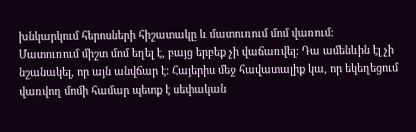խնկարկում հերոսների հիշատակը և մատուռում մոմ վառում:
Մատուռում միշտ մոմ եղել է, բայց երբեք չի վաճառվել: Դա ամենևին էլ չի նշանակել, որ այն անվճար է: Հայերիս մեջ հավատալիք կա, որ եկեղեցում վառվող մոմի համար պետք է սեփական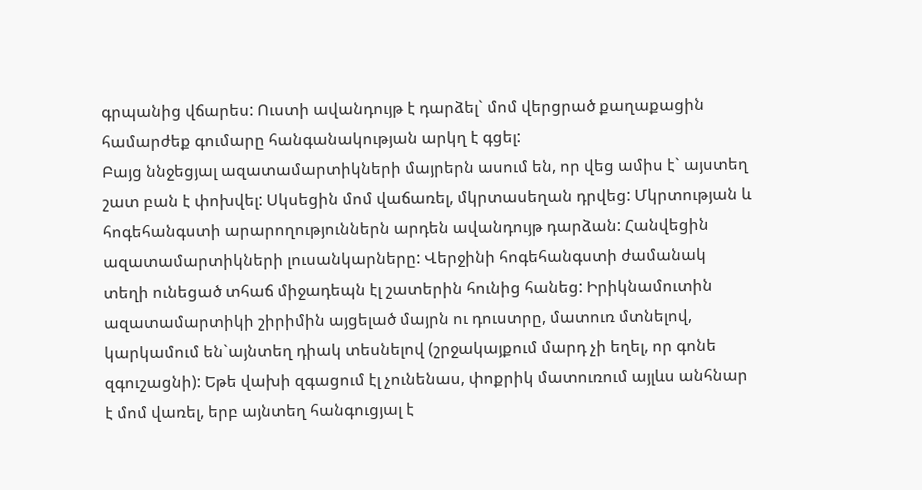գրպանից վճարես: Ուստի ավանդույթ է դարձել` մոմ վերցրած քաղաքացին համարժեք գումարը հանգանակության արկղ է գցել:
Բայց ննջեցյալ ազատամարտիկների մայրերն ասում են, որ վեց ամիս է` այստեղ շատ բան է փոխվել: Սկսեցին մոմ վաճառել, մկրտասեղան դրվեց: Մկրտության և հոգեհանգստի արարողություններն արդեն ավանդույթ դարձան: Հանվեցին ազատամարտիկների լուսանկարները: Վերջինի հոգեհանգստի ժամանակ տեղի ունեցած տհաճ միջադեպն էլ շատերին հունից հանեց: Իրիկնամուտին ազատամարտիկի շիրիմին այցելած մայրն ու դուստրը, մատուռ մտնելով, կարկամում են`այնտեղ դիակ տեսնելով (շրջակայքում մարդ չի եղել, որ գոնե զգուշացնի): Եթե վախի զգացում էլ չունենաս, փոքրիկ մատուռում այլևս անհնար է մոմ վառել, երբ այնտեղ հանգուցյալ է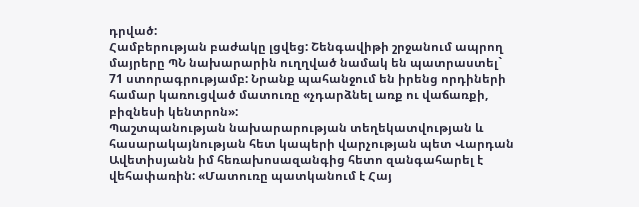դրված:
Համբերության բաժակը լցվեց: Շենգավիթի շրջանում ապրող մայրերը ՊՆ նախարարին ուղղված նամակ են պատրաստել` 71 ստորագրությամբ: Նրանք պահանջում են իրենց որդիների համար կառուցված մատուռը «չդարձնել առք ու վաճառքի, բիզնեսի կենտրոն»:
Պաշտպանության նախարարության տեղեկատվության և հասարակայնության հետ կապերի վարչության պետ Վարդան Ավետիսյանն իմ հեռախոսազանգից հետո զանգահարել է վեհափառին: «Մատուռը պատկանում է Հայ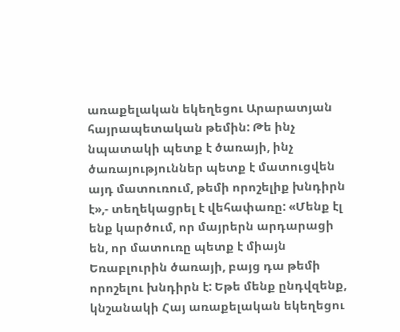առաքելական եկեղեցու Արարատյան հայրապետական թեմին: Թե ինչ նպատակի պետք է ծառայի, ինչ ծառայություններ պետք է մատուցվեն այդ մատուռում, թեմի որոշելիք խնդիրն է»,- տեղեկացրել է վեհափառը: «Մենք էլ ենք կարծում, որ մայրերն արդարացի են, որ մատուռը պետք է միայն Եռաբլուրին ծառայի, բայց դա թեմի որոշելու խնդիրն է: Եթե մենք ընդվզենք, կնշանակի Հայ առաքելական եկեղեցու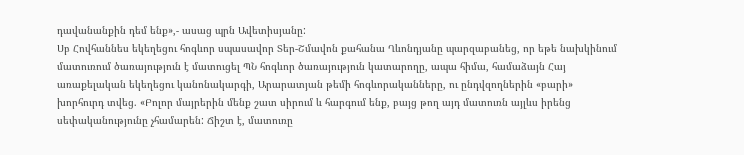դավանանքին դեմ ենք»,- ասաց պրն Ավետիսյանը:
Սբ Հովհաննես եկեղեցու հոգևոր սպասավոր Տեր-Շմավոն քահանա Ղևոնդյանը պարզաբանեց, որ եթե նախկինում մատուռում ծառայություն է մատուցել ՊՆ հոգևոր ծառայություն կատարողը, ապա հիմա, համաձայն Հայ առաքելական եկեղեցու կանոնակարգի, Արարատյան թեմի հոգևորականները, ու ընդվզողներին «բարի» խորհուրդ տվեց. «Բոլոր մայրերին մենք շատ սիրում և հարգում ենք, բայց թող այդ մատուռն այլևս իրենց սեփականությունը չհամարեն: Ճիշտ է, մատուռը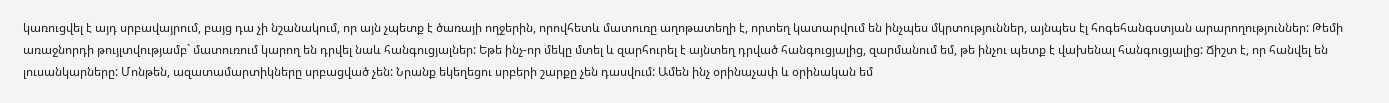կառուցվել է այդ սրբավայրում, բայց դա չի նշանակում, որ այն չպետք է ծառայի ողջերին, որովհետև մատուռը աղոթատեղի է, որտեղ կատարվում են ինչպես մկրտություններ, այնպես էլ հոգեհանգստյան արարողություններ: Թեմի առաջնորդի թույլտվությամբ` մատուռում կարող են դրվել նաև հանգուցյալներ: Եթե ինչ-որ մեկը մտել և զարհուրել է այնտեղ դրված հանգուցյալից, զարմանում եմ, թե ինչու պետք է վախենալ հանգուցյալից: Ճիշտ է, որ հանվել են լուսանկարները: Մոնթեն, ազատամարտիկները սրբացված չեն: Նրանք եկեղեցու սրբերի շարքը չեն դասվում: Ամեն ինչ օրինաչափ և օրինական եմ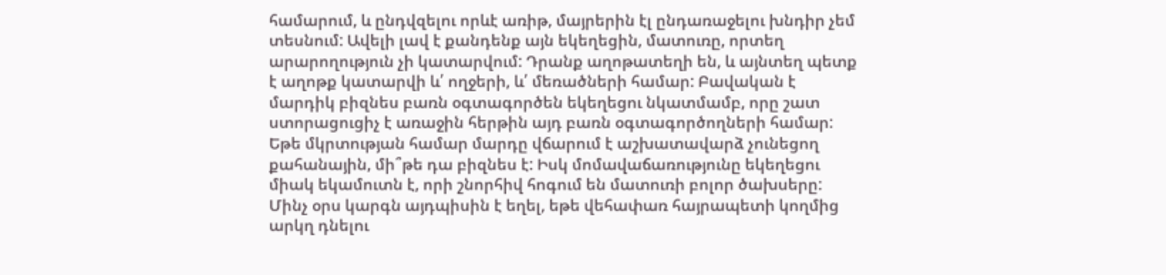համարում, և ընդվզելու որևէ առիթ, մայրերին էլ ընդառաջելու խնդիր չեմ տեսնում: Ավելի լավ է քանդենք այն եկեղեցին, մատուռը, որտեղ արարողություն չի կատարվում: Դրանք աղոթատեղի են, և այնտեղ պետք է աղոթք կատարվի և՛ ողջերի, և՛ մեռածների համար: Բավական է մարդիկ բիզնես բառն օգտագործեն եկեղեցու նկատմամբ, որը շատ ստորացուցիչ է առաջին հերթին այդ բառն օգտագործողների համար: Եթե մկրտության համար մարդը վճարում է աշխատավարձ չունեցող քահանային, մի՞թե դա բիզնես է: Իսկ մոմավաճառությունը եկեղեցու միակ եկամուտն է, որի շնորհիվ հոգում են մատուռի բոլոր ծախսերը: Մինչ օրս կարգն այդպիսին է եղել, եթե վեհափառ հայրապետի կողմից արկղ դնելու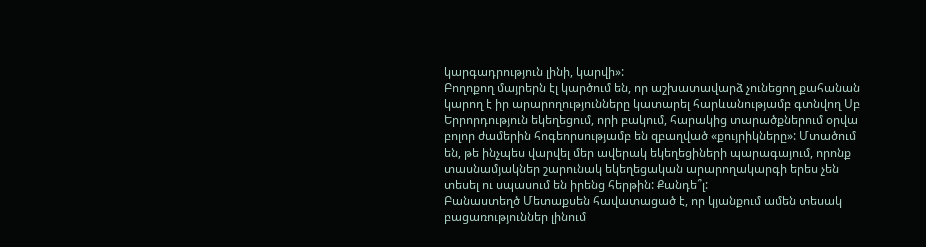կարգադրություն լինի, կարվի»:
Բողոքող մայրերն էլ կարծում են, որ աշխատավարձ չունեցող քահանան կարող է իր արարողությունները կատարել հարևանությամբ գտնվող Սբ Երրորդություն եկեղեցում, որի բակում, հարակից տարածքներում օրվա բոլոր ժամերին հոգեորսությամբ են զբաղված «քույրիկները»: Մտածում են, թե ինչպես վարվել մեր ավերակ եկեղեցիների պարագայում, որոնք տասնամյակներ շարունակ եկեղեցական արարողակարգի երես չեն տեսել ու սպասում են իրենց հերթին: Քանդե՞լ:
Բանաստեղծ Մետաքսեն հավատացած է, որ կյանքում ամեն տեսակ բացառություններ լինում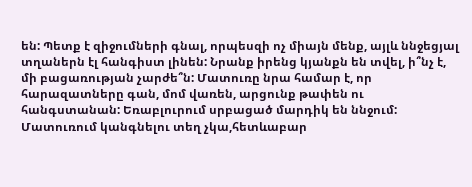են: Պետք է զիջումների գնալ, որպեսզի ոչ միայն մենք, այլև ննջեցյալ տղաներն էլ հանգիստ լինեն: Նրանք իրենց կյանքն են տվել, ի՞նչ է, մի բացառության չարժե՞ն: Մատուռը նրա համար է, որ հարազատները գան, մոմ վառեն, արցունք թափեն ու հանգստանան: Եռաբլուրում սրբացած մարդիկ են ննջում: Մատուռում կանգնելու տեղ չկա,հետևաբար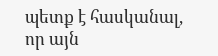պետք է հասկանալ, որ այն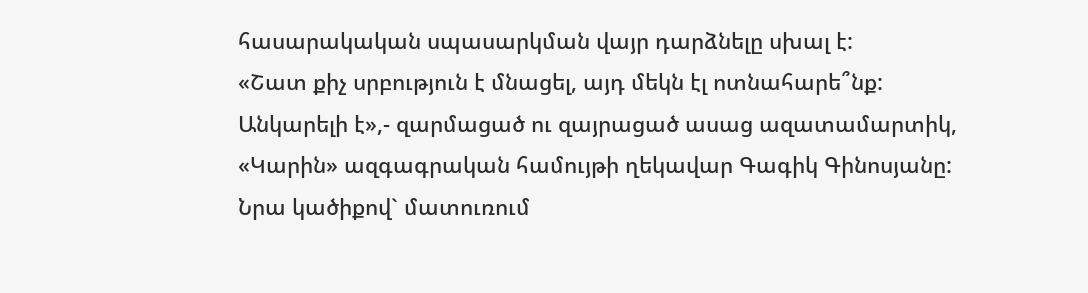հասարակական սպասարկման վայր դարձնելը սխալ է:
«Շատ քիչ սրբություն է մնացել, այդ մեկն էլ ոտնահարե՞նք: Անկարելի է»,- զարմացած ու զայրացած ասաց ազատամարտիկ, «Կարին» ազգագրական համույթի ղեկավար Գագիկ Գինոսյանը: Նրա կածիքով` մատուռում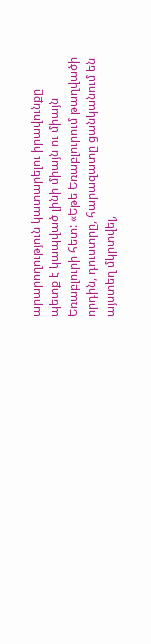արարողություն կատարելու իրավունքը պետք է կապված լինի միայն ու միայն Եռաբլուրի հետ: «Եթե Եռաբլուրում թաղվածի որդին, դուստրը, հարազատը ցանկանում են այստեղ մկրտվել,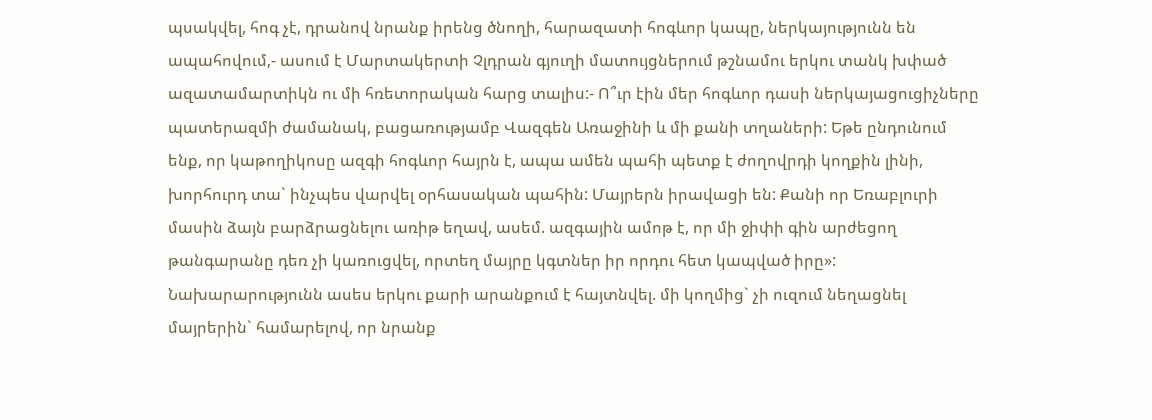պսակվել, հոգ չէ, դրանով նրանք իրենց ծնողի, հարազատի հոգևոր կապը, ներկայությունն են ապահովում,- ասում է Մարտակերտի Չլդրան գյուղի մատույցներում թշնամու երկու տանկ խփած ազատամարտիկն ու մի հռետորական հարց տալիս:- Ո՞ւր էին մեր հոգևոր դասի ներկայացուցիչները պատերազմի ժամանակ, բացառությամբ Վազգեն Առաջինի և մի քանի տղաների: Եթե ընդունում ենք, որ կաթողիկոսը ազգի հոգևոր հայրն է, ապա ամեն պահի պետք է ժողովրդի կողքին լինի, խորհուրդ տա` ինչպես վարվել օրհասական պահին: Մայրերն իրավացի են: Քանի որ Եռաբլուրի մասին ձայն բարձրացնելու առիթ եղավ, ասեմ. ազգային ամոթ է, որ մի ջիփի գին արժեցող թանգարանը դեռ չի կառուցվել, որտեղ մայրը կգտներ իր որդու հետ կապված իրը»:
Նախարարությունն ասես երկու քարի արանքում է հայտնվել. մի կողմից` չի ուզում նեղացնել մայրերին` համարելով, որ նրանք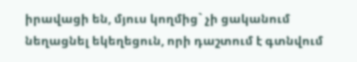իրավացի են, մյուս կողմից` չի ցականում նեղացնել եկեղեցուն, որի դաշտում է գտնվում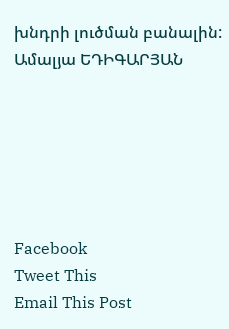խնդրի լուծման բանալին:
Ամալյա ԵԴԻԳԱՐՅԱՆ






Facebook
Tweet This
Email This Post